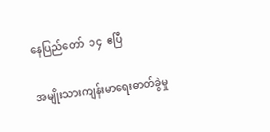နေပြည်တော်  ၁၄  ဧပြီ

အမျိုးသားကျန်းမာရေးဓာတ်ခွဲမှု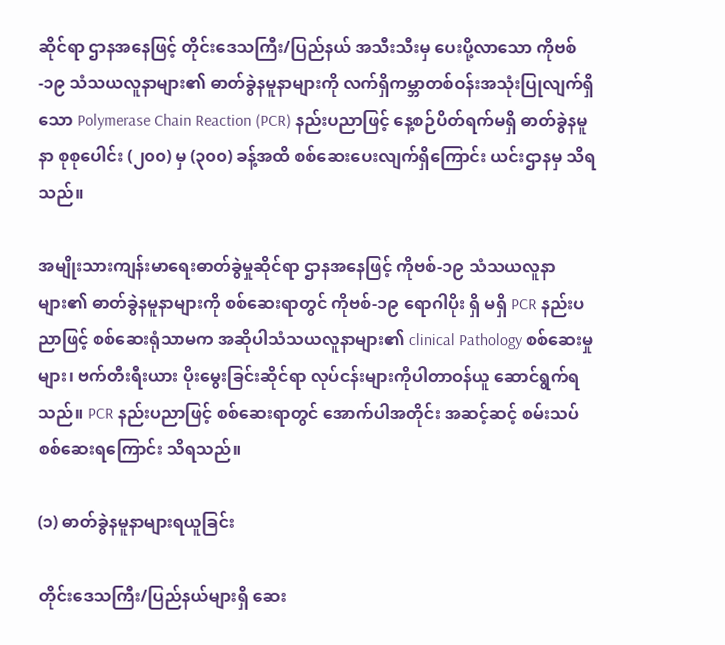ဆိုင်ရာ ဌာနအနေဖြင့် တိုင်းဒေသကြီး/ပြည်နယ် အသီးသီးမှ ပေးပို့လာသော ကိုဗစ်-၁၉ သံသယလူနာများ၏ ဓာတ်ခွဲနမူနာများကို လက်ရှိကမ္ဘာတစ်ဝန်းအသုံးပြုလျက်ရှိသော Polymerase Chain Reaction (PCR) နည်းပညာဖြင့် နေ့စဉ်ပိတ်ရက်မရှိ ဓာတ်ခွဲနမူနာ စုစုပေါင်း (၂၀၀) မှ (၃၀၀) ခန့်အထိ စစ်ဆေးပေးလျက်ရှိကြောင်း ယင်းဌာနမှ သိရသည်။

အမျိုးသားကျန်းမာရေးဓာတ်ခွဲမှုဆိုင်ရာ ဌာနအနေဖြင့် ကိုဗစ်-၁၉ သံသယလူနာများ၏ ဓာတ်ခွဲနမူနာများကို စစ်ဆေးရာတွင် ကိုဗစ်-၁၉ ရောဂါပိုး ရှိ မရှိ PCR နည်းပညာဖြင့် စစ်ဆေးရုံသာမက အဆိုပါသံသယလူနာများ၏ clinical Pathology စစ်ဆေးမှုများ၊ ဗက်တီးရီးယား ပိုးမွေးခြင်းဆိုင်ရာ လုပ်ငန်းများကိုပါတာဝန်ယူ ဆောင်ရွက်ရသည်။ PCR နည်းပညာဖြင့် စစ်ဆေးရာတွင် အောက်ပါအတိုင်း အဆင့်ဆင့် စမ်းသပ် စစ်ဆေးရကြောင်း သိရသည်။

(၁) ဓာတ်ခွဲနမူနာများရယူခြင်း

တိုင်းဒေသကြီး/ပြည်နယ်များရှိ ဆေး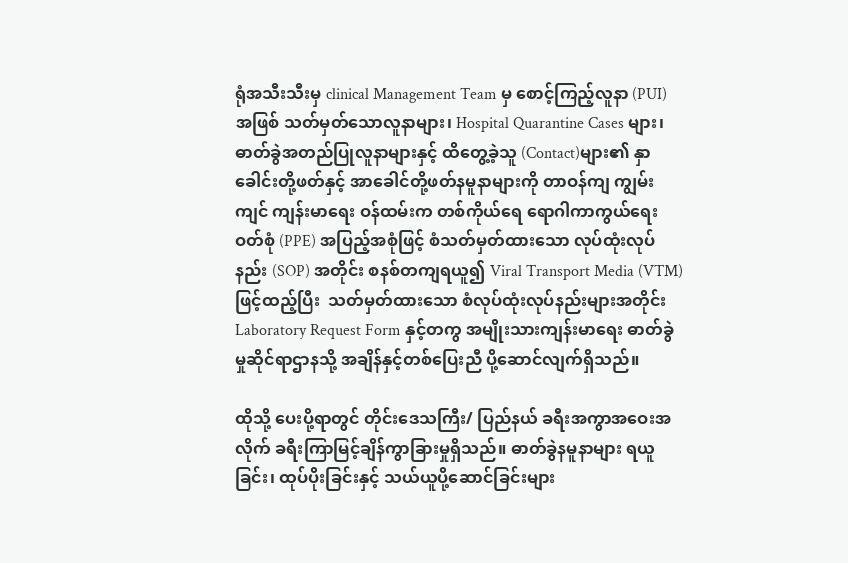ရုံအသီးသီးမှ clinical Management Team မှ စောင့်ကြည့်လူနာ (PUI) အဖြစ် သတ်မှတ်သောလူနာများ၊ Hospital Quarantine Cases များ၊ ဓာတ်ခွဲအတည်ပြုလူနာများနှင့် ထိတွေ့ခဲ့သူ (Contact)များ၏ နှာခေါင်းတို့ဖတ်နှင့် အာခေါင်တို့ဖတ်နမူနာများကို တာဝန်ကျ ကျွမ်းကျင် ကျန်းမာရေး ဝန်ထမ်းက တစ်ကိုယ်ရေ ရောဂါကာကွယ်ရေးဝတ်စုံ (PPE) အပြည့်အစုံဖြင့် စံသတ်မှတ်ထားသော လုပ်ထုံးလုပ်နည်း (SOP) အတိုင်း စနစ်တကျရယူ၍ Viral Transport Media (VTM) ဖြင့်ထည့်ပြီး  သတ်မှတ်ထားသော စံလုပ်ထုံးလုပ်နည်းများအတိုင်း Laboratory Request Form နှင့်တကွ အမျိုးသားကျန်းမာရေး ဓာတ်ခွဲမှုဆိုင်ရာဌာနသို့ အချိန်နှင့်တစ်ပြေးညီ ပို့ဆောင်လျက်ရှိသည်။

ထိုသို့ ပေးပို့ရာတွင် တိုင်းဒေသကြီး/ ပြည်နယ် ခရီးအကွာအဝေးအလိုက် ခရီးကြာမြင့်ချိန်ကွာခြားမှုရှိသည်။ ဓာတ်ခွဲနမူနာများ ရယူခြင်း၊ ထုပ်ပိုးခြင်းနှင့် သယ်ယူပို့ဆောင်ခြင်းများ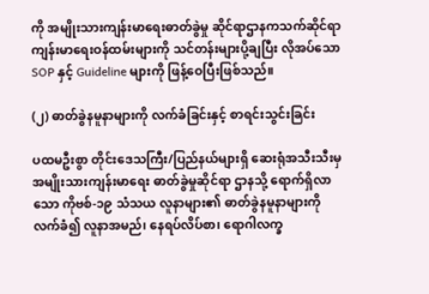ကို အမျိုးသားကျန်းမာရေးဓာတ်ခွဲမှု ဆိုင်ရာဌာနကသက်ဆိုင်ရာ ကျန်းမာရေးဝန်ထမ်းများကို သင်တန်းများပို့ချပြီး လိုအပ်သော SOP နှင့် Guideline များကို ဖြန့်ဝေပြီးဖြစ်သည်။

(၂) ဓာတ်ခွဲနမူနာများကို လက်ခံခြင်းနှင့် စာရင်းသွင်းခြင်း

ပထမဦးစွာ တိုင်းဒေသကြီး/ပြည်နယ်များရှိ ဆေးရုံအသီးသီးမှ အမျိုးသားကျန်းမာရေး ဓာတ်ခွဲမှုဆိုင်ရာ ဌာနသို့ ရောက်ရှိလာသော ကိုဗစ်-၁၉ သံသယ လူနာများ၏ ဓာတ်ခွဲနမူနာများကို လက်ခံ၍ လူနာအမည်၊ နေရပ်လိပ်စာ၊ ရောဂါလက္ခ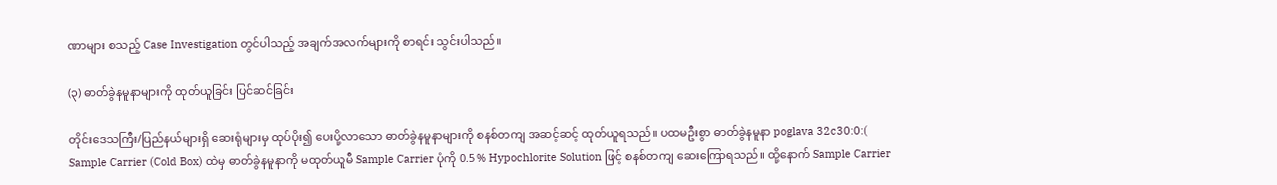ဏာများ စသည့် Case Investigation တွင်ပါသည့် အချက်အလက်များကို စာရင်း သွင်းပါသည်။

(၃) ဓာတ်ခွဲနမူနာများကို ထုတ်ယူခြင်း ပြင်ဆင်ခြင်း

တိုင်းဒေသကြီး/ပြည်နယ်များရှိ ဆေးရုံများမှ ထုပ်ပိုး၍ ပေးပို့လာသော ဓာတ်ခွဲနမူနာများကို စနစ်တကျ အဆင့်ဆင့် ထုတ်ယူရသည်။ ပထမဦးစွာ ဓာတ်ခွဲနမူနာ poglava 32c30:0:( Sample Carrier (Cold Box) ထဲမှ ဓာတ်ခွဲနမူနာကို မထုတ်ယူမီ Sample Carrier ပုံကို 0.5 % Hypochlorite Solution ဖြင့် စနစ်တကျ ဆေးကြောရသည်။ ထို့နောက် Sample Carrier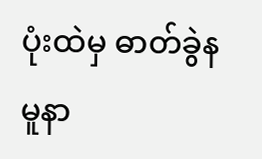ပုံးထဲမှ ဓာတ်ခွဲနမူနာ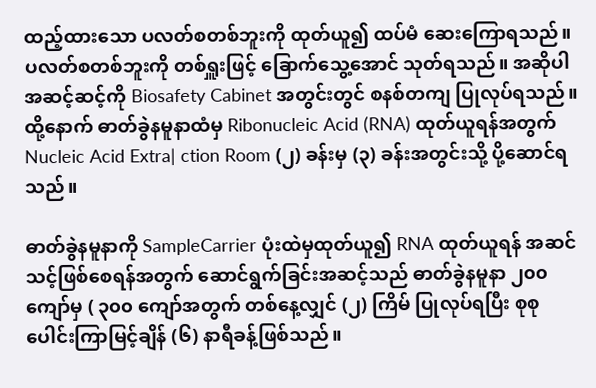ထည့်ထားသော ပလတ်စတစ်ဘူးကို ထုတ်ယူ၍ ထပ်မံ ဆေးကြောရသည်။ ပလတ်စတစ်ဘူးကို တစ်ရှူးဖြင့် ခြောက်သွေ့အောင် သုတ်ရသည်။ အဆိုပါ အဆင့်ဆင့်ကို Biosafety Cabinet အတွင်းတွင် စနစ်တကျ ပြုလုပ်ရသည်။ ထို့နောက် ဓာတ်ခွဲနမူနာထံမှ Ribonucleic Acid (RNA) ထုတ်ယူရန်အတွက် Nucleic Acid Extra| ction Room (၂) ခန်းမှ (၃) ခန်းအတွင်းသို့ ပို့ဆောင်ရသည်။

ဓာတ်ခွဲနမူနာကို SampleCarrier ပုံးထဲမှထုတ်ယူ၍ RNA ထုတ်ယူရန် အဆင်သင့်ဖြစ်စေရန်အတွက် ဆောင်ရွက်ခြင်းအဆင့်သည် ဓာတ်ခွဲနမူနာ ၂၀၀ ကျော်မှ ( ၃၀၀ ကျော်အတွက် တစ်နေ့လျှင် (၂) ကြိမ် ပြုလုပ်ရပြီး စုစုပေါင်းကြာမြင့်ချိန် (၆) နာရီခန့်ဖြစ်သည်။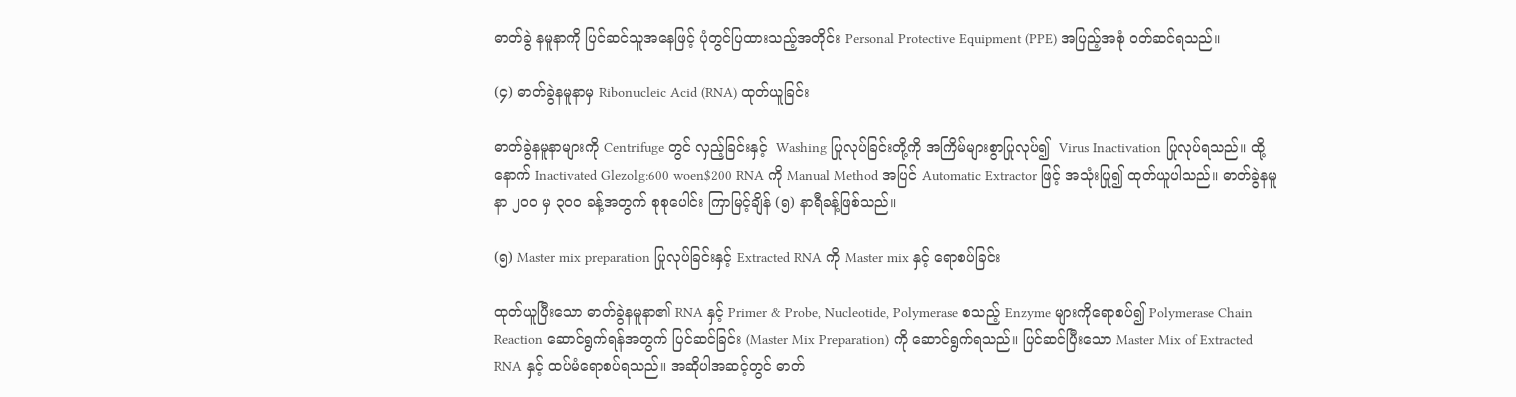ဓာတ်ခွဲ နမူနာကို ပြင်ဆင်သူအနေဖြင့် ပုံတွင်ပြထားသည့်အတိုင်း Personal Protective Equipment (PPE) အပြည့်အစုံ ဝတ်ဆင်ရသည်။

(၄) ဓာတ်ခွဲနမူနာမှ Ribonucleic Acid (RNA) ထုတ်ယူခြင်း

ဓာတ်ခွဲနမူနာများကို Centrifuge တွင် လှည့်ခြင်းနှင့်  Washing ပြုလုပ်ခြင်းတို့ကို အကြိမ်များစွာပြုလုပ်၍  Virus Inactivation ပြုလုပ်ရသည်။ ထို့နောက် Inactivated Glezolg:600 woen$200 RNA ကို Manual Method အပြင် Automatic Extractor ဖြင့် အသုံးပြု၍ ထုတ်ယူပါသည်။ ဓာတ်ခွဲနမူနာ ၂၀၀ မှ ၃၀၀ ခန့်အတွက် စုစုပေါင်း ကြာမြင့်ချိန် (၅) နာရီခန့်ဖြစ်သည်။

(၅) Master mix preparation ပြုလုပ်ခြင်းနှင့် Extracted RNA ကို Master mix နှင့် ရောစပ်ခြင်း

ထုတ်ယူပြီးသော ဓာတ်ခွဲနမူနာ၏ RNA နှင့် Primer & Probe, Nucleotide, Polymerase စသည့် Enzyme များကိုရောစပ်၍ Polymerase Chain Reaction ဆောင်ရွက်ရန်အတွက် ပြင်ဆင်ခြင်း (Master Mix Preparation) ကို ဆောင်ရွက်ရသည်။ ပြင်ဆင်ပြီးသော Master Mix of Extracted RNA နှင့် ထပ်မံရောစပ်ရသည်။ အဆိုပါအဆင့်တွင် ဓာတ်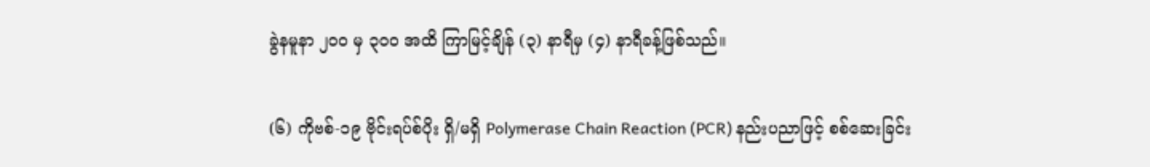ခွဲနမူနာ ၂၀၀ မှ ၃၀၀ အထိ ကြာမြင့်ချိန် (၃) နာရီမှ (၄) နာရီခန့်ဖြစ်သည်။

(၆) ကိုဗစ်-၁၉ ဗိုင်းရပ်စ်ပိုး ရှိ/မရှိ Polymerase Chain Reaction (PCR) နည်းပညာဖြင့် စစ်ဆေးခြင်း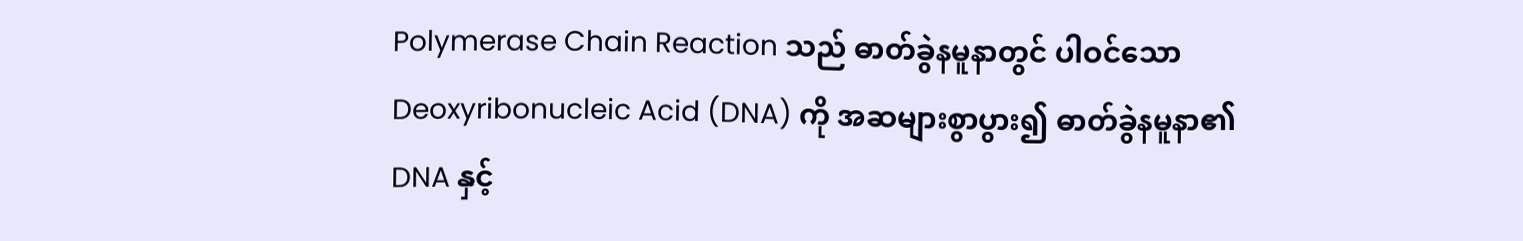Polymerase Chain Reaction သည် ဓာတ်ခွဲနမူနာတွင် ပါဝင်သော Deoxyribonucleic Acid (DNA) ကို အဆများစွာပွား၍ ဓာတ်ခွဲနမူနာ၏ DNA နှင့်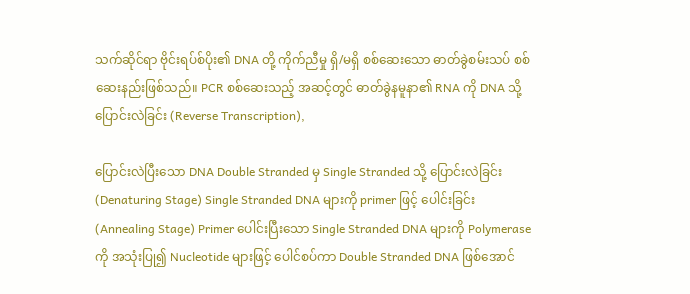သက်ဆိုင်ရာ ဗိုင်းရပ်စ်ပိုး၏ DNA တို့ ကိုက်ညီမှု ရှိ/မရှိ စစ်ဆေးသော ဓာတ်ခွဲစမ်းသပ် စစ်ဆေးနည်းဖြစ်သည်။ PCR စစ်ဆေးသည့် အဆင့်တွင် ဓာတ်ခွဲနမူနာ၏ RNA ကို DNA သို့ ပြောင်းလဲခြင်း (Reverse Transcription),

ပြောင်းလဲပြီးသော DNA Double Stranded မှ Single Stranded သို့ ပြောင်းလဲခြင်း (Denaturing Stage) Single Stranded DNA များကို primer ဖြင့် ပေါင်းခြင်း (Annealing Stage) Primer ပေါင်းပြီးသော Single Stranded DNA များကို Polymerase ကို အသုံးပြု၍ Nucleotide များဖြင့် ပေါင်စပ်ကာ Double Stranded DNA ဖြစ်အောင်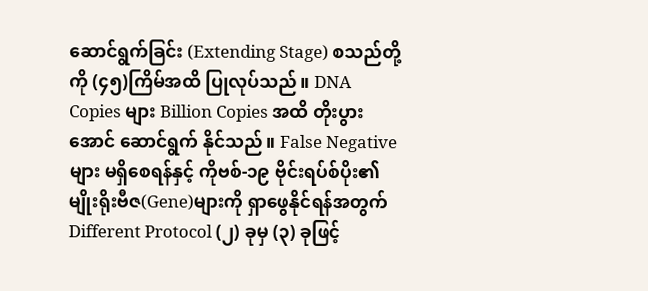ဆောင်ရွက်ခြင်း (Extending Stage) စသည်တို့ကို (၄၅)ကြိမ်အထိ ပြုလုပ်သည်။ DNA Copies များ Billion Copies အထိ တိုးပွားအောင် ဆောင်ရွက် နိုင်သည်။ False Negative များ မရှိစေရန်နှင့် ကိုဗစ်-၁၉ ဗိုင်းရပ်စ်ပိုး၏ မျိုးရိုးဗီဇ(Gene)များကို ရှာဖွေနိုင်ရန်အတွက် Different Protocol (၂) ခုမှ (၃) ခုဖြင့်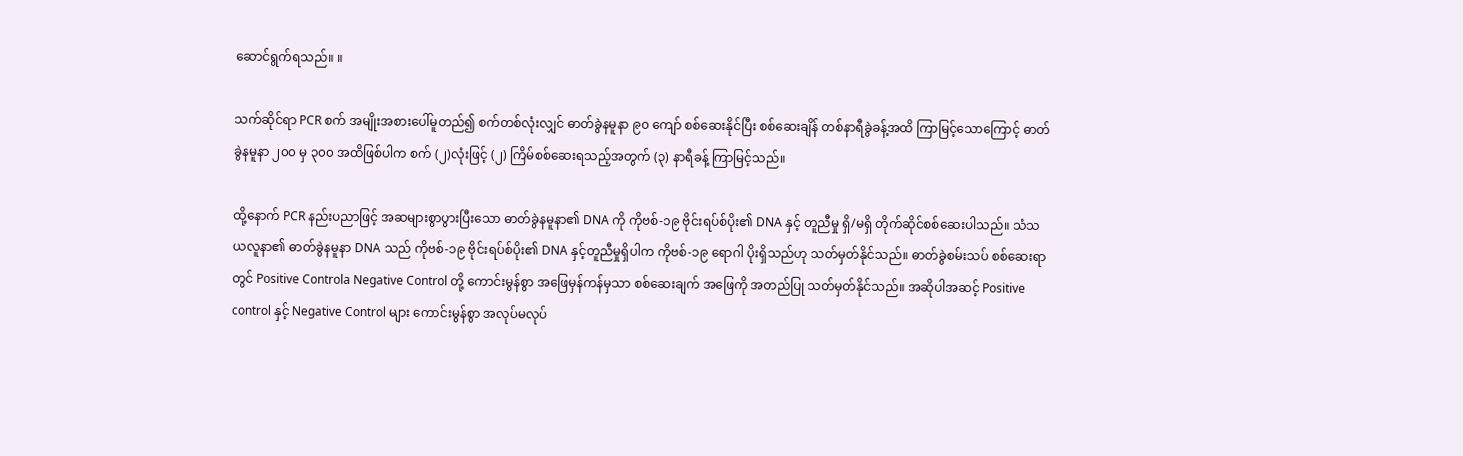ဆောင်ရွက်ရသည်။ ။

သက်ဆိုင်ရာ PCR စက် အမျိုးအစားပေါ်မူတည်၍ စက်တစ်လုံးလျှင် ဓာတ်ခွဲနမူနာ ၉၀ ကျော် စစ်ဆေးနိုင်ပြီး စစ်ဆေးချိန် တစ်နာရီခွဲခန့်အထိ ကြာမြင့်သောကြောင့် ဓာတ်ခွဲနမူနာ ၂၀၀ မှ ၃၀၀ အထိဖြစ်ပါက စက် (၂)လုံးဖြင့် (၂) ကြိမ်စစ်ဆေးရသည့်အတွက် (၃) နာရီခန့် ကြာမြင့်သည်။

ထို့နောက် PCR နည်းပညာဖြင့် အဆများစွာပွားပြီးသော ဓာတ်ခွဲနမူနာ၏ DNA ကို ကိုဗစ်-၁၉ ဗိုင်းရပ်စ်ပိုး၏ DNA နှင့် တူညီမှု ရှိ/မရှိ တိုက်ဆိုင်စစ်ဆေးပါသည်။ သံသယလူနာ၏ ဓာတ်ခွဲနမူနာ DNA သည် ကိုဗစ်-၁၉ ဗိုင်းရပ်စ်ပိုး၏ DNA နှင့်တူညီမှုရှိပါက ကိုဗစ်-၁၉ ရောဂါ ပိုးရှိသည်ဟု သတ်မှတ်နိုင်သည်။ ဓာတ်ခွဲစမ်းသပ် စစ်ဆေးရာတွင် Positive Controla Negative Control တို့ ကောင်းမွန်စွာ အဖြေမှန်ကန်မှသာ စစ်ဆေးချက် အဖြေကို အတည်ပြု သတ်မှတ်နိုင်သည်။ အဆိုပါအဆင့် Positive control နှင့် Negative Control များ ကောင်းမွန်စွာ အလုပ်မလုပ်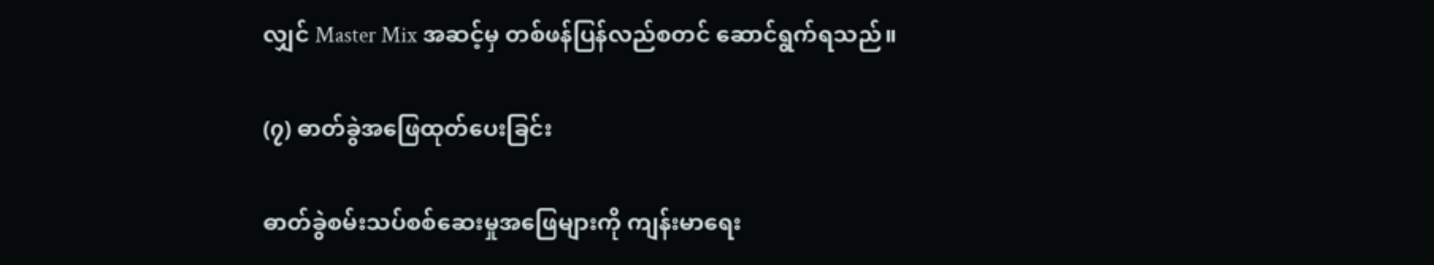လျှင် Master Mix အဆင့်မှ တစ်ဖန်ပြန်လည်စတင် ဆောင်ရွက်ရသည်။

(၇) ဓာတ်ခွဲအဖြေထုတ်ပေးခြင်း

ဓာတ်ခွဲစမ်းသပ်စစ်ဆေးမှုအဖြေများကို ကျန်းမာရေး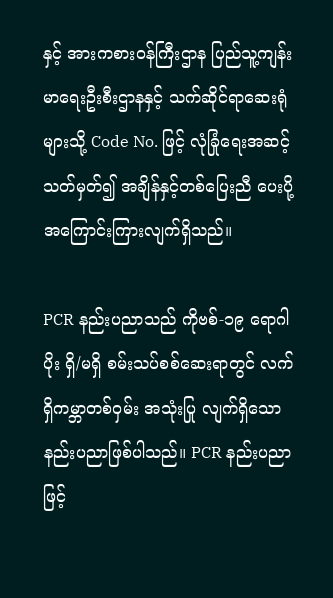နှင့် အားကစားဝန်ကြီးဌာန ပြည်သူ့ကျန်းမာရေးဦးစီးဌာနနှင့် သက်ဆိုင်ရာဆေးရုံများသို့ Code No. ဖြင့် လုံခြုံရေးအဆင့် သတ်မှတ်၍ အချိန်နှင့်တစ်ပြေးညီ ပေးပို့အကြောင်းကြားလျက်ရှိသည်။

PCR နည်းပညာသည် ကိုဗစ်-၁၉ ရောဂါပိုး ရှိ/မရှိ စမ်းသပ်စစ်ဆေးရာတွင် လက်ရှိကမ္ဘာတစ်ဝှမ်း အသုံးပြု လျက်ရှိသော နည်းပညာဖြစ်ပါသည်။ PCR နည်းပညာဖြင့်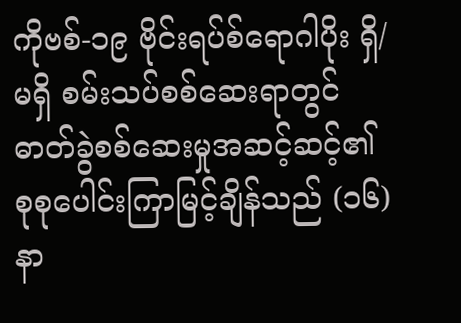ကိုဗစ်-၁၉ ဗိုင်းရပ်စ်ရောဂါပိုး ရှိ/မရှိ စမ်းသပ်စစ်ဆေးရာတွင် ဓာတ်ခွဲစစ်ဆေးမှုအဆင့်ဆင့်၏ စုစုပေါင်းကြာမြင့်ချိန်သည် (၁၆) နာ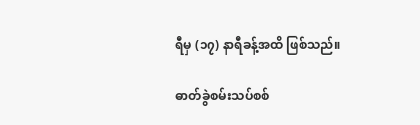ရီမှ (၁၇) နာရီခန့်အထိ ဖြစ်သည်။

ဓာတ်ခွဲစမ်းသပ်စစ်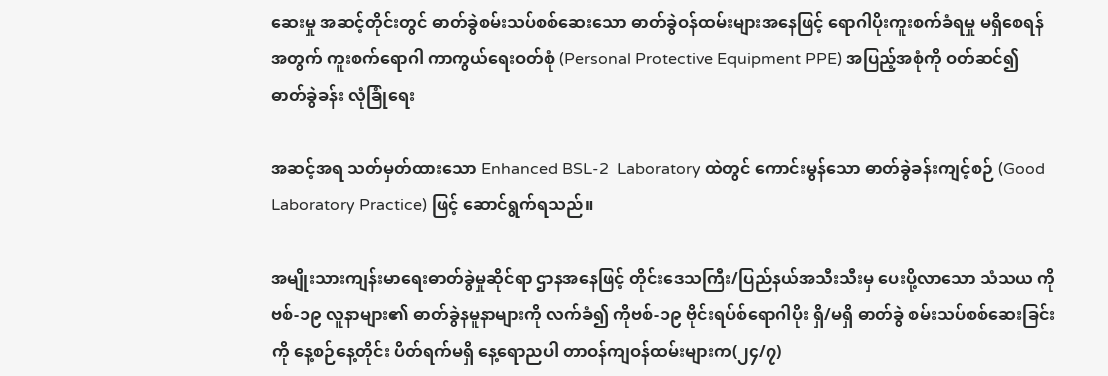ဆေးမှု အဆင့်တိုင်းတွင် ဓာတ်ခွဲစမ်းသပ်စစ်ဆေးသော ဓာတ်ခွဲဝန်ထမ်းများအနေဖြင့် ရောဂါပိုးကူးစက်ခံရမှု မရှိစေရန်အတွက် ကူးစက်ရောဂါ ကာကွယ်ရေးဝတ်စုံ (Personal Protective Equipment PPE) အပြည့်အစုံကို ဝတ်ဆင်၍ ဓာတ်ခွဲခန်း လုံခြုံရေး

အဆင့်အရ သတ်မှတ်ထားသော Enhanced BSL-2  Laboratory ထဲတွင် ကောင်းမွန်သော ဓာတ်ခွဲခန်းကျင့်စဉ် (Good Laboratory Practice) ဖြင့် ဆောင်ရွက်ရသည်။

အမျိုးသားကျန်းမာရေးဓာတ်ခွဲမှုဆိုင်ရာ ဌာနအနေဖြင့် တိုင်းဒေသကြီး/ပြည်နယ်အသီးသီးမှ ပေးပို့လာသော သံသယ ကိုဗစ်-၁၉ လူနာများ၏ ဓာတ်ခွဲနမူနာများကို လက်ခံ၍ ကိုဗစ်-၁၉ ဗိုင်းရပ်စ်ရောဂါပိုး ရှိ/မရှိ ဓာတ်ခွဲ စမ်းသပ်စစ်ဆေးခြင်းကို နေ့စဉ်နေ့တိုင်း ပိတ်ရက်မရှိ နေ့ရောညပါ တာဝန်ကျဝန်ထမ်းများက(၂၄/၇)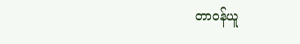တာဝန်ယူ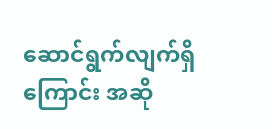ဆောင်ရွက်လျက်ရှိကြောင်း အဆို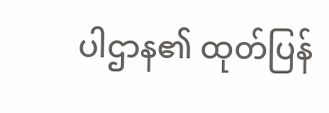ပါဌာန၏ ထုတ်ပြန်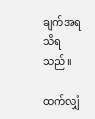ချက်အရ သိရသည်။

ထက်လျှံ